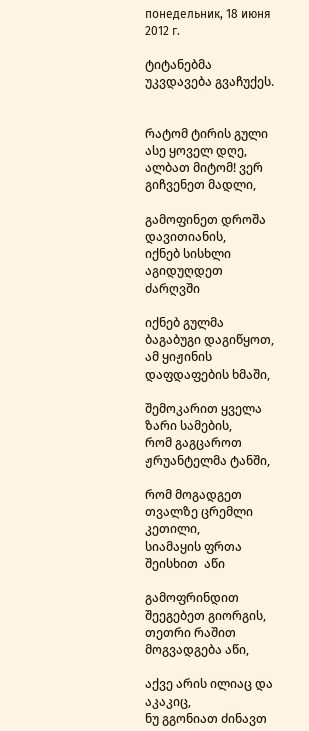понедельник, 18 июня 2012 г.

ტიტანებმა უკვდავება გვაჩუქეს.


რატომ ტირის გული ასე ყოველ დღე,
ალბათ მიტომ! ვერ გიჩვენეთ მადლი,

გამოფინეთ დროშა დავითიანის,
იქნებ სისხლი აგიდუღდეთ ძარღვში

იქნებ გულმა ბაგაბუგი დაგიწყოთ,
ამ ყიჟინის დაფდაფების ხმაში,

შემოკარით ყველა ზარი სამების,
რომ გაგცაროთ ჟრუანტელმა ტანში,

რომ მოგადგეთ თვალზე ცრემლი კეთილი,
სიამაყის ფრთა შეისხით  აწი

გამოფრინდით შეეგებეთ გიორგის,
თეთრი რაშით მოგვადგება აწი,

აქვე არის ილიაც და აკაკიც,
ნუ გგონიათ ძინავთ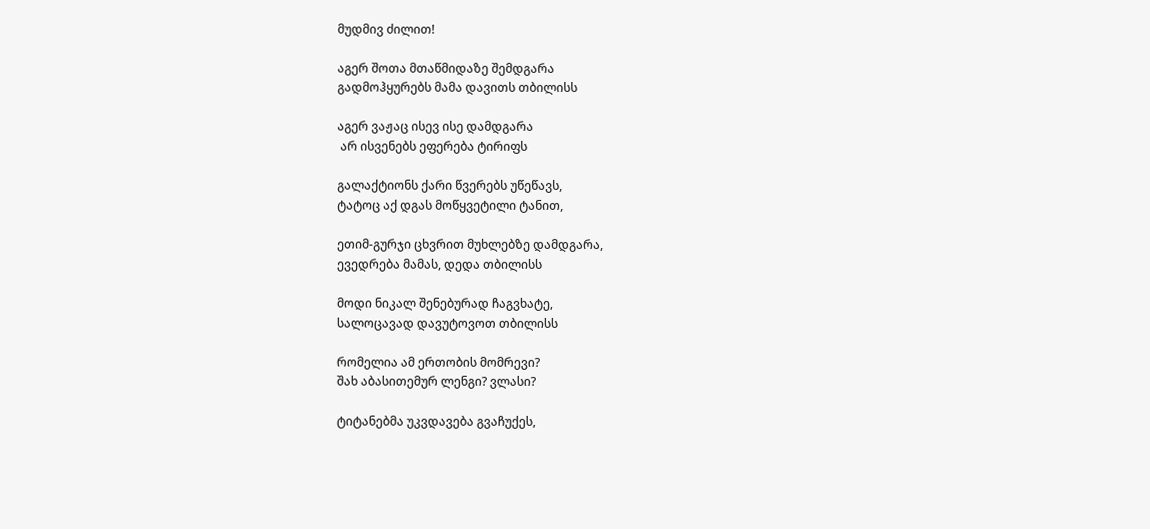მუდმივ ძილით!

აგერ შოთა მთაწმიდაზე შემდგარა
გადმოჰყურებს მამა დავითს თბილისს

აგერ ვაჟაც ისევ ისე დამდგარა
 არ ისვენებს ეფერება ტირიფს

გალაქტიონს ქარი წვერებს უწეწავს,
ტატოც აქ დგას მოწყვეტილი ტანით,

ეთიმ-გურჯი ცხვრით მუხლებზე დამდგარა,
ევედრება მამას, დედა თბილისს

მოდი ნიკალ შენებურად ჩაგვხატე,
სალოცავად დავუტოვოთ თბილისს

რომელია ამ ერთობის მომრევი?
შახ აბასითემურ ლენგი? ვლასი?

ტიტანებმა უკვდავება გვაჩუქეს,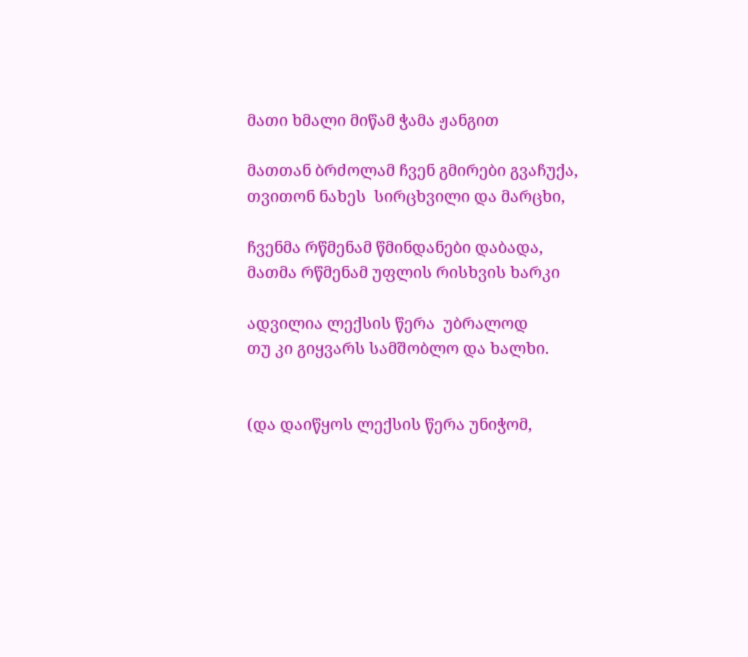მათი ხმალი მიწამ ჭამა ჟანგით

მათთან ბრძოლამ ჩვენ გმირები გვაჩუქა,
თვითონ ნახეს  სირცხვილი და მარცხი,

ჩვენმა რწმენამ წმინდანები დაბადა,
მათმა რწმენამ უფლის რისხვის ხარკი

ადვილია ლექსის წერა  უბრალოდ
თუ კი გიყვარს სამშობლო და ხალხი.


(და დაიწყოს ლექსის წერა უნიჭომ,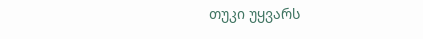თუკი უყვარს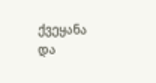ქვეყანა და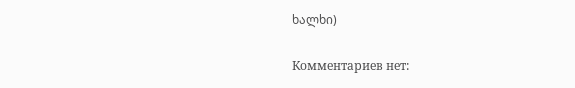ხალხი)

Комментариев нет: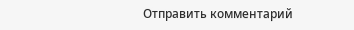Отправить комментарий